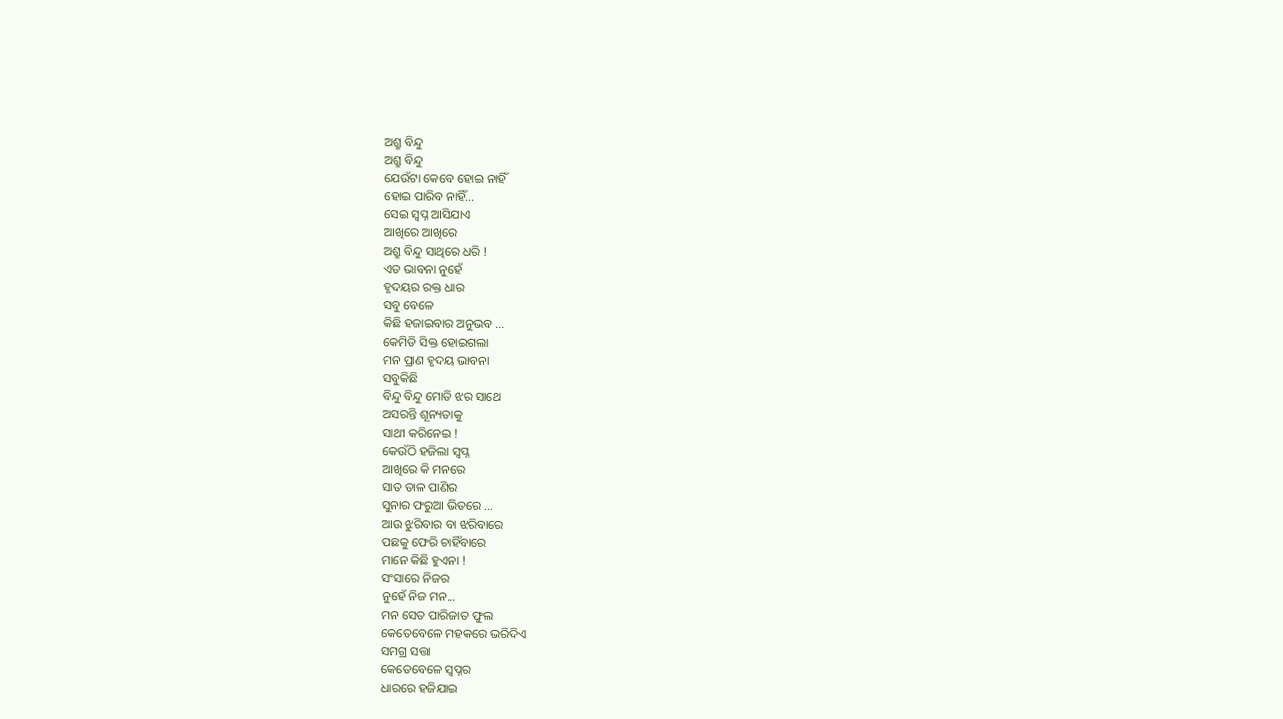ଅଶ୍ରୁ ବିନ୍ଦୁ
ଅଶ୍ରୁ ବିନ୍ଦୁ
ଯେଉଁଟା କେବେ ହୋଇ ନାହିଁ
ହୋଇ ପାରିବ ନାହିଁ...
ସେଇ ସ୍ଵପ୍ନ ଆସିଯାଏ
ଆଖିରେ ଆଖିରେ
ଅଶ୍ରୁ ବିନ୍ଦୁ ସାଥିରେ ଧରି !
ଏତ ଭାବନା ନୁହେଁ
ହୃଦୟର ରକ୍ତ ଧାର
ସବୁ ବେଳେ
କିଛି ହଜାଇବାର ଅନୁଭବ ...
କେମିତି ସିକ୍ତ ହୋଇଗଲା
ମନ ପ୍ରାଣ ହୃଦୟ ଭାବନା
ସବୁକିଛି
ବିନ୍ଦୁ ବିନ୍ଦୁ ମୋତି ଝର ସାଥେ
ଅସରନ୍ତି ଶୂନ୍ୟତାକୁ
ସାଥୀ କରିନେଇ !
କେଉଁଠି ହଜିଲା ସ୍ଵପ୍ନ
ଆଖିରେ କି ମନରେ
ସାତ ତାଳ ପାଣିର
ସୁନାର ଫରୁଆ ଭିତରେ ...
ଆଉ ଝୁରିବାର ବା ଝରିବାରେ
ପଛକୁ ଫେରି ଚାହିଁବାରେ
ମାନେ କିଛି ହୁଏନା !
ସଂସାରେ ନିଜର
ନୁହେଁ ନିଜ ମନ...
ମନ ସେତ ପାରିଜାତ ଫୁଲ
କେତେବେଳେ ମହକରେ ଭରିଦିଏ
ସମଗ୍ର ସତ୍ତା
କେତେବେଳେ ସ୍ୱପ୍ନର
ଧାରରେ ହଜିଯାଇ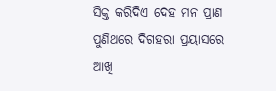ସିକ୍ତ କରିଦିଏ ଦେହ ମନ ପ୍ରାଣ
ପୁଣିଥରେ ଦିଗହରା ପ୍ରୟାସରେ
ଆଖି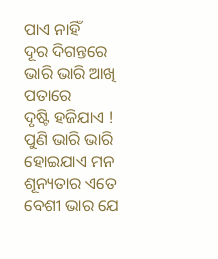ପାଏ ନାହିଁ
ଦୂର ଦିଗନ୍ତରେ
ଭାରି ଭାରି ଆଖି ପତାରେ
ଦୃଷ୍ଟି ହଜିଯାଏ !
ପୁଣି ଭାରି ଭାରି ହୋଇଯାଏ ମନ
ଶୂନ୍ୟତାର ଏତେ ବେଶୀ ଭାର ଯେ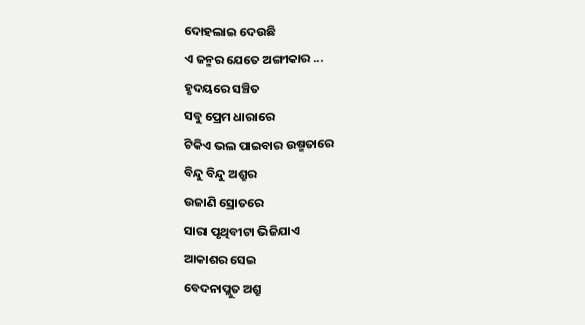ଦୋହଲାଇ ଦେଉଛି
ଏ ଜନ୍ମର ଯେତେ ଅଙ୍ଗୀକାର ...
ହୃଦୟରେ ସଞ୍ଚିତ
ସବୁ ପ୍ରେମ ଧାରାରେ
ଟିକିଏ ଭଲ ପାଇବାର ଉଷ୍ମତାରେ
ବିନ୍ଦୁ ବିନ୍ଦୁ ଅଶ୍ରୁର
ଉଜାଣି ସ୍ରୋତରେ
ସାରା ପୃଥିବୀଟା ଭିଜିଯାଏ
ଆକାଶର ସେଇ
ବେଦନାପ୍ଲୁତ ଅଶ୍ରୁ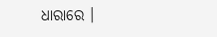ଧାରାରେ ।